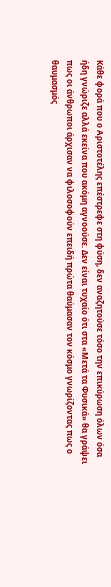Κάθε φορά που ο Αριστοτέλης επέστρεφε στη φύση, δεν αναζητούσε τόσο την επικύρωση όλων όσα ήδη γνώριζε αλλά εκείνα που ακόμη αγνοούσε. Δεν είναι τυχαίο ότι στα «Μετά τα Φυσικά» θα γράψει πως οι άνθρωποι άρχισαν να φιλοσοφούν επειδή πρώτα θαύμασαν τον κόσμο γνωρίζοντας πως ο θαυμασμός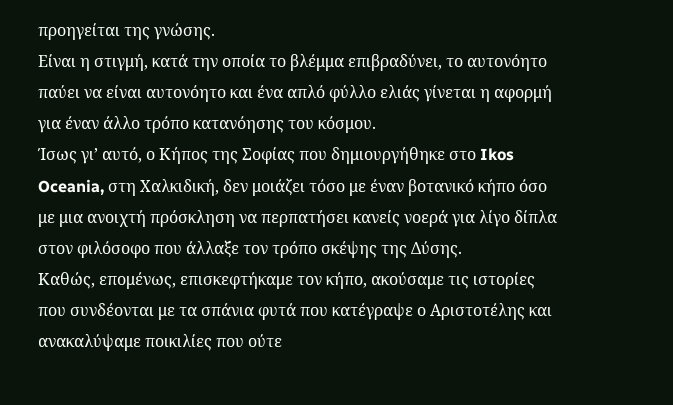προηγείται της γνώσης.
Είναι η στιγμή, κατά την οποία το βλέμμα επιβραδύνει, το αυτονόητο παύει να είναι αυτονόητο και ένα απλό φύλλο ελιάς γίνεται η αφορμή για έναν άλλο τρόπο κατανόησης του κόσμου.
Ίσως γι’ αυτό, ο Κήπος της Σοφίας που δημιουργήθηκε στο Ikos Oceania, στη Χαλκιδική, δεν μοιάζει τόσο με έναν βοτανικό κήπο όσο με μια ανοιχτή πρόσκληση να περπατήσει κανείς νοερά για λίγο δίπλα στον φιλόσοφο που άλλαξε τον τρόπο σκέψης της Δύσης.
Καθώς, επομένως, επισκεφτήκαμε τον κήπο, ακούσαμε τις ιστορίες που συνδέονται με τα σπάνια φυτά που κατέγραψε ο Αριστοτέλης και ανακαλύψαμε ποικιλίες που ούτε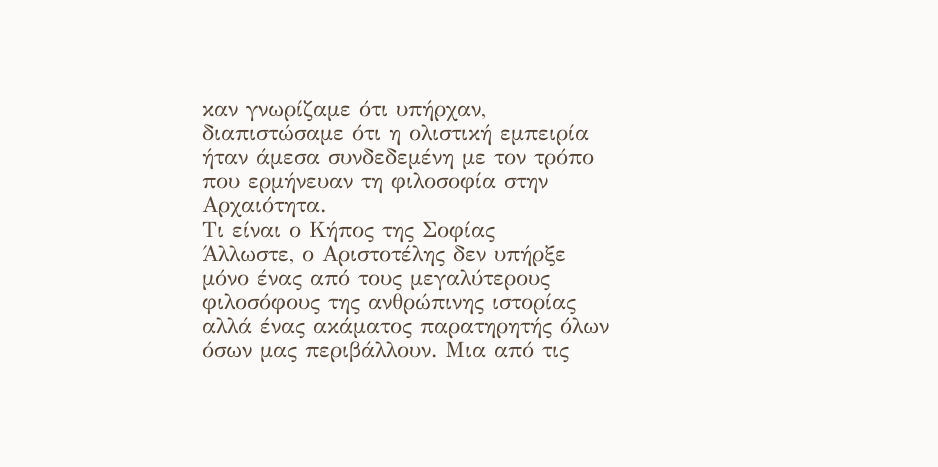καν γνωρίζαμε ότι υπήρχαν, διαπιστώσαμε ότι η ολιστική εμπειρία ήταν άμεσα συνδεδεμένη με τον τρόπο που ερμήνευαν τη φιλοσοφία στην Αρχαιότητα.
Τι είναι ο Κήπος της Σοφίας
Άλλωστε, ο Αριστοτέλης δεν υπήρξε μόνο ένας από τους μεγαλύτερους φιλοσόφους της ανθρώπινης ιστορίας αλλά ένας ακάματος παρατηρητής όλων όσων μας περιβάλλουν. Μια από τις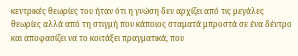κεντρικές θεωρίες του ήταν ότι η γνώση δεν αρχίζει από τις μεγάλες θεωρίες αλλά από τη στιγμή που κάποιος σταματά μπροστά σε ένα δέντρο και αποφασίζει να το κοιτάξει πραγματικά, που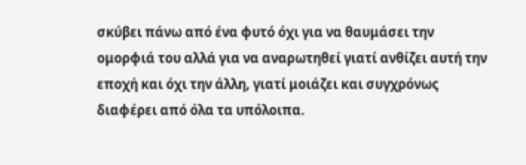σκύβει πάνω από ένα φυτό όχι για να θαυμάσει την ομορφιά του αλλά για να αναρωτηθεί γιατί ανθίζει αυτή την εποχή και όχι την άλλη, γιατί μοιάζει και συγχρόνως διαφέρει από όλα τα υπόλοιπα.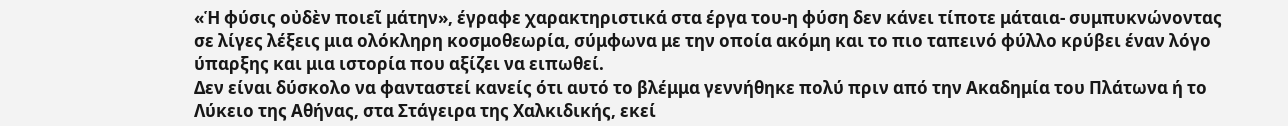«Ἡ φύσις οὐδὲν ποιεῖ μάτην», έγραφε χαρακτηριστικά στα έργα του-η φύση δεν κάνει τίποτε μάταια- συμπυκνώνοντας σε λίγες λέξεις μια ολόκληρη κοσμοθεωρία, σύμφωνα με την οποία ακόμη και το πιο ταπεινό φύλλο κρύβει έναν λόγο ύπαρξης και μια ιστορία που αξίζει να ειπωθεί.
Δεν είναι δύσκολο να φανταστεί κανείς ότι αυτό το βλέμμα γεννήθηκε πολύ πριν από την Ακαδημία του Πλάτωνα ή το Λύκειο της Αθήνας, στα Στάγειρα της Χαλκιδικής, εκεί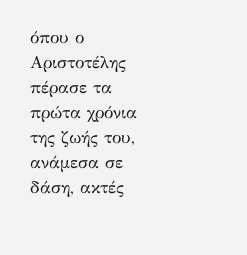όπου ο Αριστοτέλης πέρασε τα πρώτα χρόνια της ζωής του, ανάμεσα σε δάση, ακτές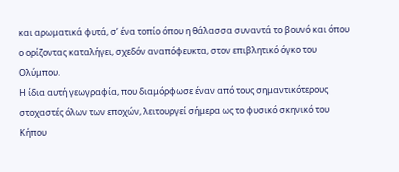και αρωματικά φυτά, σ’ ένα τοπίο όπου η θάλασσα συναντά το βουνό και όπου ο ορίζοντας καταλήγει, σχεδόν αναπόφευκτα, στον επιβλητικό όγκο του Ολύμπου.
Η ίδια αυτή γεωγραφία, που διαμόρφωσε έναν από τους σημαντικότερους στοχαστές όλων των εποχών, λειτουργεί σήμερα ως το φυσικό σκηνικό του Κήπου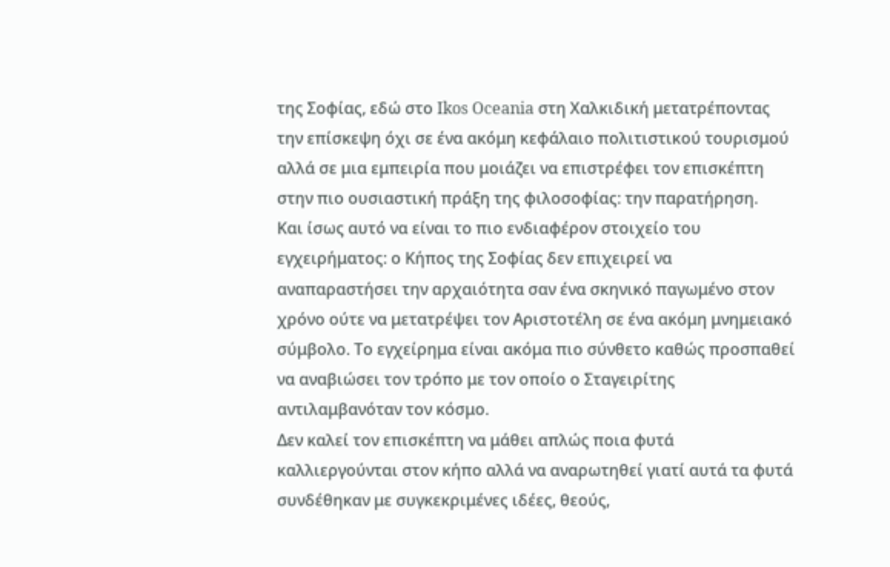της Σοφίας, εδώ στο Ikos Oceania στη Χαλκιδική μετατρέποντας την επίσκεψη όχι σε ένα ακόμη κεφάλαιο πολιτιστικού τουρισμού αλλά σε μια εμπειρία που μοιάζει να επιστρέφει τον επισκέπτη στην πιο ουσιαστική πράξη της φιλοσοφίας: την παρατήρηση.
Και ίσως αυτό να είναι το πιο ενδιαφέρον στοιχείο του εγχειρήματος: ο Κήπος της Σοφίας δεν επιχειρεί να αναπαραστήσει την αρχαιότητα σαν ένα σκηνικό παγωμένο στον χρόνο ούτε να μετατρέψει τον Αριστοτέλη σε ένα ακόμη μνημειακό σύμβολο. Το εγχείρημα είναι ακόμα πιο σύνθετο καθώς προσπαθεί να αναβιώσει τον τρόπο με τον οποίο ο Σταγειρίτης αντιλαμβανόταν τον κόσμο.
Δεν καλεί τον επισκέπτη να μάθει απλώς ποια φυτά καλλιεργούνται στον κήπο αλλά να αναρωτηθεί γιατί αυτά τα φυτά συνδέθηκαν με συγκεκριμένες ιδέες, θεούς,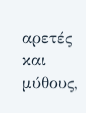αρετές και μύθους,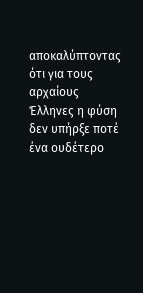αποκαλύπτοντας ότι για τους αρχαίους Έλληνες η φύση δεν υπήρξε ποτέ ένα ουδέτερο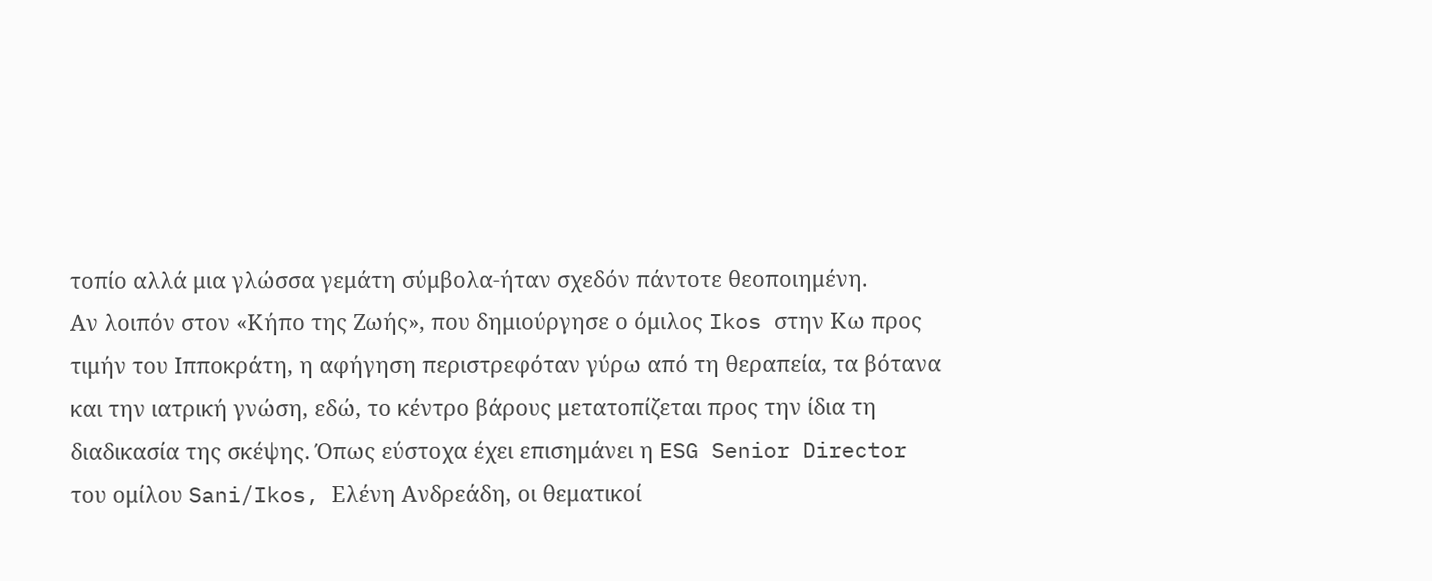τοπίο αλλά μια γλώσσα γεμάτη σύμβολα-ήταν σχεδόν πάντοτε θεοποιημένη.
Αν λοιπόν στον «Κήπο της Ζωής», που δημιούργησε ο όμιλος Ikos στην Κω προς τιμήν του Ιπποκράτη, η αφήγηση περιστρεφόταν γύρω από τη θεραπεία, τα βότανα και την ιατρική γνώση, εδώ, το κέντρο βάρους μετατοπίζεται προς την ίδια τη διαδικασία της σκέψης. Όπως εύστοχα έχει επισημάνει η ESG Senior Director του ομίλου Sani/Ikos, Ελένη Ανδρεάδη, οι θεματικοί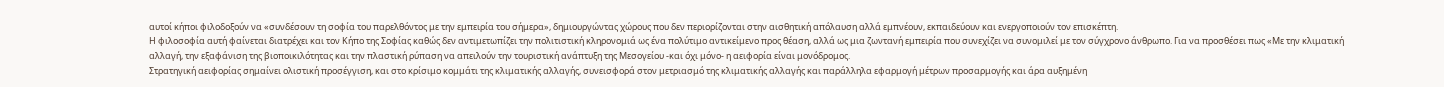αυτοί κήποι φιλοδοξούν να «συνδέσουν τη σοφία του παρελθόντος με την εμπειρία του σήμερα», δημιουργώντας χώρους που δεν περιορίζονται στην αισθητική απόλαυση αλλά εμπνέουν, εκπαιδεύουν και ενεργοποιούν τον επισκέπτη.
Η φιλοσοφία αυτή φαίνεται διατρέχει και τον Κήπο της Σοφίας καθώς δεν αντιμετωπίζει την πολιτιστική κληρονομιά ως ένα πολύτιμο αντικείμενο προς θέαση, αλλά ως μια ζωντανή εμπειρία που συνεχίζει να συνομιλεί με τον σύγχρονο άνθρωπο. Για να προσθέσει πως «Με την κλιματική αλλαγή, την εξαφάνιση της βιοποικιλότητας και την πλαστική ρύπαση να απειλούν την τουριστική ανάπτυξη της Μεσογείου -και όχι μόνο- η αειφορία είναι μονόδρομος.
Στρατηγική αειφορίας σημαίνει ολιστική προσέγγιση, και στο κρίσιμο κομμάτι της κλιματικής αλλαγής, συνεισφορά στον μετριασμό της κλιματικής αλλαγής και παράλληλα εφαρμογή μέτρων προσαρμογής και άρα αυξημένη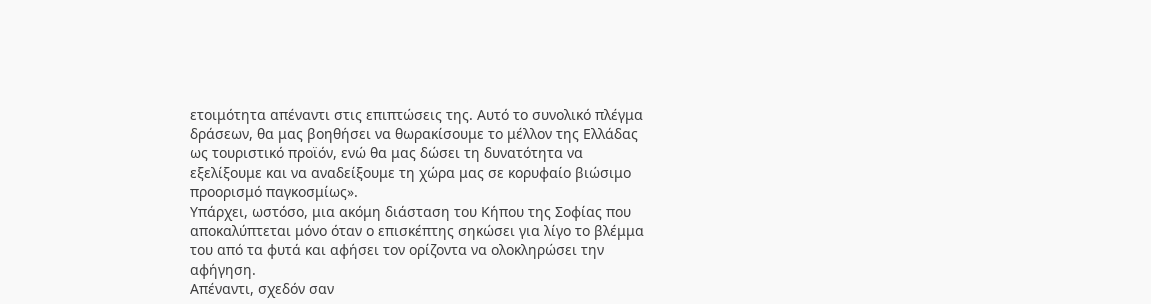ετοιμότητα απέναντι στις επιπτώσεις της. Αυτό το συνολικό πλέγμα δράσεων, θα μας βοηθήσει να θωρακίσουμε το μέλλον της Ελλάδας ως τουριστικό προϊόν, ενώ θα μας δώσει τη δυνατότητα να εξελίξουμε και να αναδείξουμε τη χώρα μας σε κορυφαίο βιώσιμο προορισμό παγκοσμίως».
Υπάρχει, ωστόσο, μια ακόμη διάσταση του Κήπου της Σοφίας που αποκαλύπτεται μόνο όταν ο επισκέπτης σηκώσει για λίγο το βλέμμα του από τα φυτά και αφήσει τον ορίζοντα να ολοκληρώσει την αφήγηση.
Απέναντι, σχεδόν σαν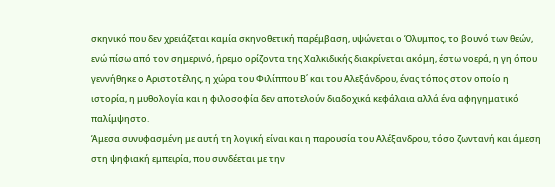σκηνικό που δεν χρειάζεται καμία σκηνοθετική παρέμβαση, υψώνεται ο Όλυμπος, το βουνό των θεών, ενώ πίσω από τον σημερινό, ήρεμο ορίζοντα της Χαλκιδικής διακρίνεται ακόμη, έστω νοερά, η γη όπου γεννήθηκε ο Αριστοτέλης, η χώρα του Φιλίππου Β΄ και του Αλεξάνδρου, ένας τόπος στον οποίο η ιστορία, η μυθολογία και η φιλοσοφία δεν αποτελούν διαδοχικά κεφάλαια αλλά ένα αφηγηματικό παλίμψηστο.
Άμεσα συνυφασμένη με αυτή τη λογική είναι και η παρουσία του Αλέξανδρου, τόσο ζωντανή και άμεση στη ψηφιακή εμπειρία, που συνδέεται με την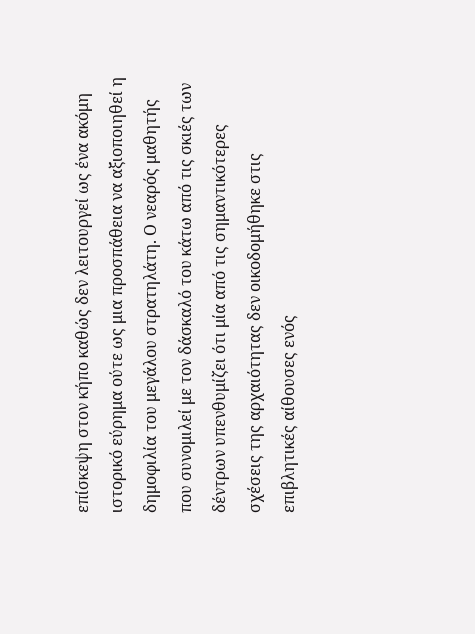επίσκεψη στον κήπο καθώς δεν λειτουργεί ως ένα ακόμη ιστορικό εύρημα ούτε ως μια προσπάθεια να αξιοποιηθεί η δημοφιλία του μεγάλου στρατηλάτη. Ο νεαρός μαθητής που συνομιλεί με τον δάσκαλό του κάτω από τις σκιές των δέντρων υπενθυμίζει ότι μία από τις σημαντικότερες σχέσεις της αρχαιότητας δεν οικοδομήθηκε στις επιβλητικές αίθουσες ενός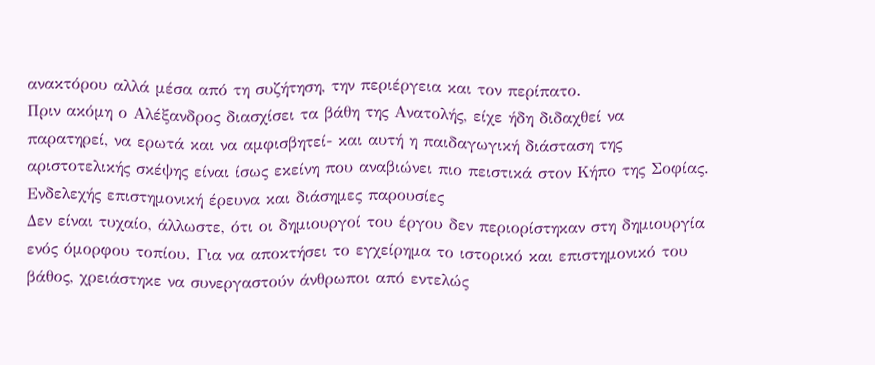ανακτόρου αλλά μέσα από τη συζήτηση, την περιέργεια και τον περίπατο.
Πριν ακόμη ο Αλέξανδρος διασχίσει τα βάθη της Ανατολής, είχε ήδη διδαχθεί να παρατηρεί, να ερωτά και να αμφισβητεί- και αυτή η παιδαγωγική διάσταση της αριστοτελικής σκέψης είναι ίσως εκείνη που αναβιώνει πιο πειστικά στον Κήπο της Σοφίας.
Ενδελεχής επιστημονική έρευνα και διάσημες παρουσίες
Δεν είναι τυχαίο, άλλωστε, ότι οι δημιουργοί του έργου δεν περιορίστηκαν στη δημιουργία ενός όμορφου τοπίου. Για να αποκτήσει το εγχείρημα το ιστορικό και επιστημονικό του βάθος, χρειάστηκε να συνεργαστούν άνθρωποι από εντελώς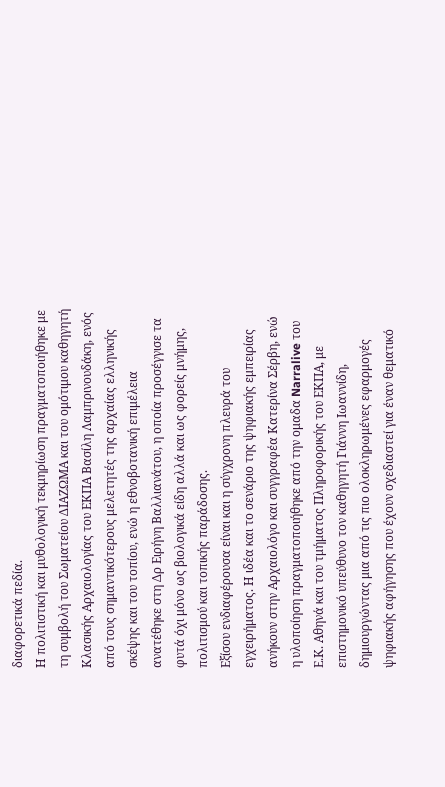διαφορετικά πεδία.
Η πολιτιστική και μυθολογική τεκμηρίωση πραγματοποιήθηκε με τη συμβολή του Σωματείου ΔΙΑΖΩΜΑ και του ομότιμου καθηγητή Κλασικής Αρχαιολογίας του ΕΚΠΑ Βασίλη Λαμπρινουδάκη, ενός από τους σημαντικότερους μελετητές της αρχαίας ελληνικής σκέψης και του τοπίου, ενώ η εθνοβοτανική επιμέλεια ανατέθηκε στη Δρ Ειρήνη Βαλλιανάτου, η οποία προσέγγισε τα φυτά όχι μόνο ως βιολογικά είδη αλλά και ως φορείς μνήμης, πολιτισμού και τοπικής παράδοσης.
Εξίσου ενδιαφέρουσα είναι και η σύγχρονη πλευρά του εγχειρήματος. Η ιδέα και το σενάριο της ψηφιακής εμπειρίας ανήκουν στην Αρχαιολόγο και συγγραφέα Κατερίνα Σέρβη, ενώ η υλοποίηση πραγματοποιήθηκε από την ομαδα Narralive του Ε.Κ. Αθηνά και του τμήματος Πληροφορικής του ΕΚΠΑ, με επιστημονικό υπεύθυνο τον καθηγητή Γιάννη Ιωαννίδη, δημιουργώντας μια από τις πιο ολοκληρωμένες εφαρμογές ψηφιακής αφήγησης που έχουν σχεδιαστεί για έναν θεματικό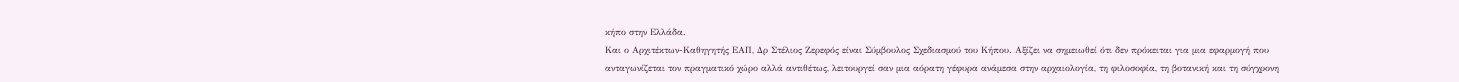κήπο στην Ελλάδα.
Και ο Αρχιτέκτων-Καθηγητής ΕΑΠ, Δρ Στέλιος Ζερεφός είναι Σύμβουλος Σχεδιασμού του Κήπου. Αξίζει να σημειωθεί ότι δεν πρόκειται για μια εφαρμογή που ανταγωνίζεται τον πραγματικό χώρο αλλά αντιθέτως, λειτουργεί σαν μια αόρατη γέφυρα ανάμεσα στην αρχαιολογία, τη φιλοσοφία, τη βοτανική και τη σύγχρονη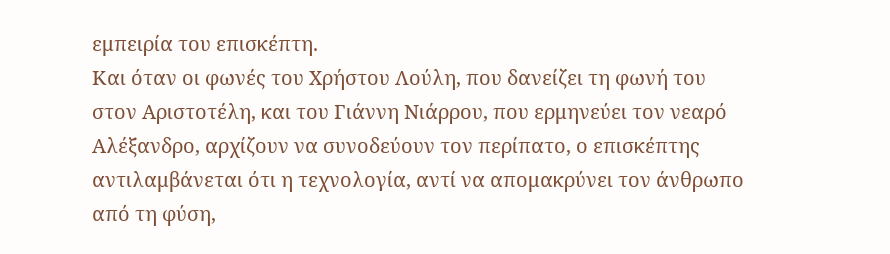εμπειρία του επισκέπτη.
Και όταν οι φωνές του Χρήστου Λούλη, που δανείζει τη φωνή του στον Αριστοτέλη, και του Γιάννη Νιάρρου, που ερμηνεύει τον νεαρό Αλέξανδρο, αρχίζουν να συνοδεύουν τον περίπατο, ο επισκέπτης αντιλαμβάνεται ότι η τεχνολογία, αντί να απομακρύνει τον άνθρωπο από τη φύση,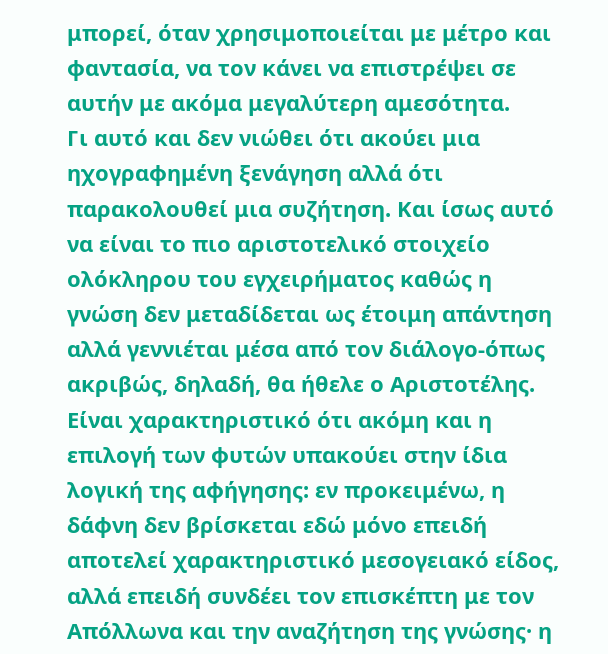μπορεί, όταν χρησιμοποιείται με μέτρο και φαντασία, να τον κάνει να επιστρέψει σε αυτήν με ακόμα μεγαλύτερη αμεσότητα.
Γι αυτό και δεν νιώθει ότι ακούει μια ηχογραφημένη ξενάγηση αλλά ότι παρακολουθεί μια συζήτηση. Και ίσως αυτό να είναι το πιο αριστοτελικό στοιχείο ολόκληρου του εγχειρήματος καθώς η γνώση δεν μεταδίδεται ως έτοιμη απάντηση αλλά γεννιέται μέσα από τον διάλογο-όπως ακριβώς, δηλαδή, θα ήθελε ο Αριστοτέλης.
Είναι χαρακτηριστικό ότι ακόμη και η επιλογή των φυτών υπακούει στην ίδια λογική της αφήγησης: εν προκειμένω, η δάφνη δεν βρίσκεται εδώ μόνο επειδή αποτελεί χαρακτηριστικό μεσογειακό είδος, αλλά επειδή συνδέει τον επισκέπτη με τον Απόλλωνα και την αναζήτηση της γνώσης· η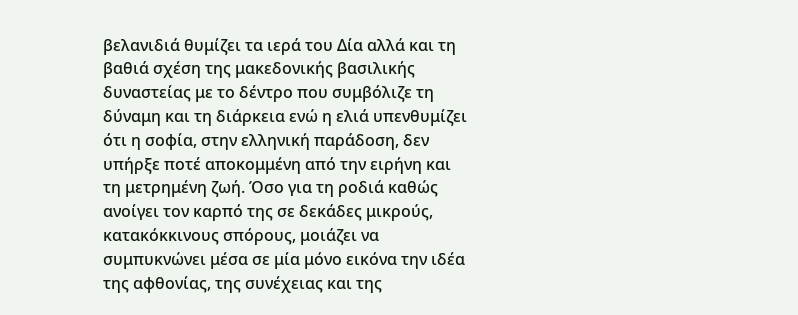βελανιδιά θυμίζει τα ιερά του Δία αλλά και τη βαθιά σχέση της μακεδονικής βασιλικής δυναστείας με το δέντρο που συμβόλιζε τη δύναμη και τη διάρκεια ενώ η ελιά υπενθυμίζει ότι η σοφία, στην ελληνική παράδοση, δεν υπήρξε ποτέ αποκομμένη από την ειρήνη και τη μετρημένη ζωή. Όσο για τη ροδιά καθώς ανοίγει τον καρπό της σε δεκάδες μικρούς, κατακόκκινους σπόρους, μοιάζει να συμπυκνώνει μέσα σε μία μόνο εικόνα την ιδέα της αφθονίας, της συνέχειας και της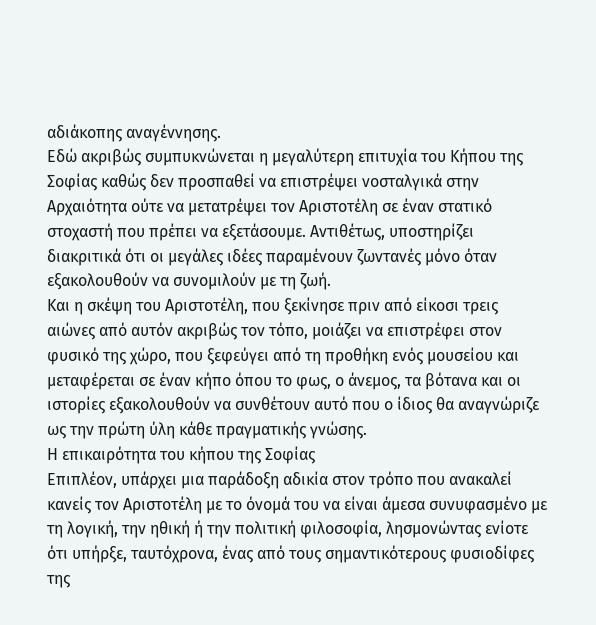αδιάκοπης αναγέννησης.
Εδώ ακριβώς συμπυκνώνεται η μεγαλύτερη επιτυχία του Κήπου της Σοφίας καθώς δεν προσπαθεί να επιστρέψει νοσταλγικά στην Αρχαιότητα ούτε να μετατρέψει τον Αριστοτέλη σε έναν στατικό στοχαστή που πρέπει να εξετάσουμε. Αντιθέτως, υποστηρίζει διακριτικά ότι οι μεγάλες ιδέες παραμένουν ζωντανές μόνο όταν εξακολουθούν να συνομιλούν με τη ζωή.
Και η σκέψη του Αριστοτέλη, που ξεκίνησε πριν από είκοσι τρεις αιώνες από αυτόν ακριβώς τον τόπο, μοιάζει να επιστρέφει στον φυσικό της χώρο, που ξεφεύγει από τη προθήκη ενός μουσείου και μεταφέρεται σε έναν κήπο όπου το φως, ο άνεμος, τα βότανα και οι ιστορίες εξακολουθούν να συνθέτουν αυτό που ο ίδιος θα αναγνώριζε ως την πρώτη ύλη κάθε πραγματικής γνώσης.
Η επικαιρότητα του κήπου της Σοφίας
Επιπλέον, υπάρχει μια παράδοξη αδικία στον τρόπο που ανακαλεί κανείς τον Αριστοτέλη με το όνομά του να είναι άμεσα συνυφασμένο με τη λογική, την ηθική ή την πολιτική φιλοσοφία, λησμονώντας ενίοτε ότι υπήρξε, ταυτόχρονα, ένας από τους σημαντικότερους φυσιοδίφες της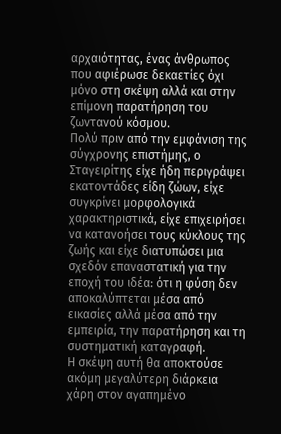αρχαιότητας, ένας άνθρωπος που αφιέρωσε δεκαετίες όχι μόνο στη σκέψη αλλά και στην επίμονη παρατήρηση του ζωντανού κόσμου.
Πολύ πριν από την εμφάνιση της σύγχρονης επιστήμης, ο Σταγειρίτης είχε ήδη περιγράψει εκατοντάδες είδη ζώων, είχε συγκρίνει μορφολογικά χαρακτηριστικά, είχε επιχειρήσει να κατανοήσει τους κύκλους της ζωής και είχε διατυπώσει μια σχεδόν επαναστατική για την εποχή του ιδέα: ότι η φύση δεν αποκαλύπτεται μέσα από εικασίες αλλά μέσα από την εμπειρία, την παρατήρηση και τη συστηματική καταγραφή.
Η σκέψη αυτή θα αποκτούσε ακόμη μεγαλύτερη διάρκεια χάρη στον αγαπημένο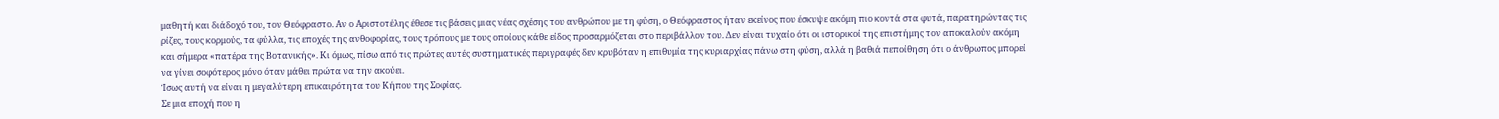μαθητή και διάδοχό του, τον Θεόφραστο. Αν ο Αριστοτέλης έθεσε τις βάσεις μιας νέας σχέσης του ανθρώπου με τη φύση, ο Θεόφραστος ήταν εκείνος που έσκυψε ακόμη πιο κοντά στα φυτά, παρατηρώντας τις ρίζες, τους κορμούς, τα φύλλα, τις εποχές της ανθοφορίας, τους τρόπους με τους οποίους κάθε είδος προσαρμόζεται στο περιβάλλον του. Δεν είναι τυχαίο ότι οι ιστορικοί της επιστήμης τον αποκαλούν ακόμη και σήμερα «πατέρα της Βοτανικής». Κι όμως, πίσω από τις πρώτες αυτές συστηματικές περιγραφές δεν κρυβόταν η επιθυμία της κυριαρχίας πάνω στη φύση, αλλά η βαθιά πεποίθηση ότι ο άνθρωπος μπορεί να γίνει σοφότερος μόνο όταν μάθει πρώτα να την ακούει.
Ίσως αυτή να είναι η μεγαλύτερη επικαιρότητα του Κήπου της Σοφίας.
Σε μια εποχή που η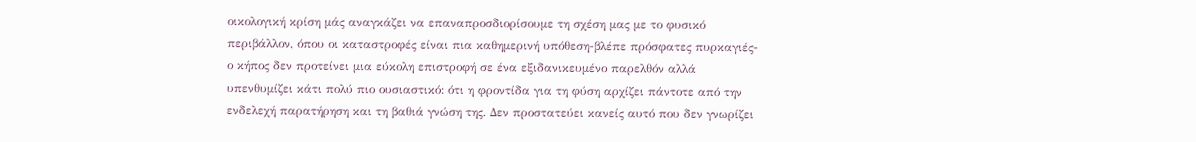οικολογική κρίση μάς αναγκάζει να επαναπροσδιορίσουμε τη σχέση μας με το φυσικό περιβάλλον, όπου οι καταστροφές είναι πια καθημερινή υπόθεση-βλέπε πρόσφατες πυρκαγιές-ο κήπος δεν προτείνει μια εύκολη επιστροφή σε ένα εξιδανικευμένο παρελθόν αλλά υπενθυμίζει κάτι πολύ πιο ουσιαστικό: ότι η φροντίδα για τη φύση αρχίζει πάντοτε από την ενδελεχή παρατήρηση και τη βαθιά γνώση της. Δεν προστατεύει κανείς αυτό που δεν γνωρίζει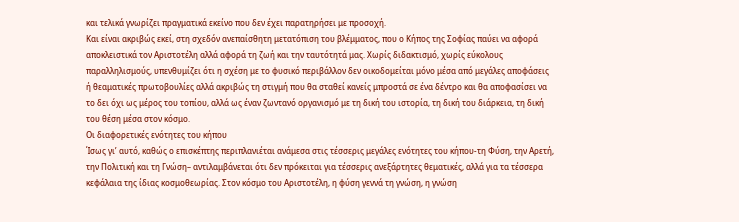και τελικά γνωρίζει πραγματικά εκείνο που δεν έχει παρατηρήσει με προσοχή.
Και είναι ακριβώς εκεί, στη σχεδόν ανεπαίσθητη μετατόπιση του βλέμματος, που ο Κήπος της Σοφίας παύει να αφορά αποκλειστικά τον Αριστοτέλη αλλά αφορά τη ζωή και την ταυτότητά μας. Χωρίς διδακτισμό, χωρίς εύκολους παραλληλισμούς, υπενθυμίζει ότι η σχέση με το φυσικό περιβάλλον δεν οικοδομείται μόνο μέσα από μεγάλες αποφάσεις ή θεαματικές πρωτοβουλίες αλλά ακριβώς τη στιγμή που θα σταθεί κανείς μπροστά σε ένα δέντρο και θα αποφασίσει να το δει όχι ως μέρος του τοπίου, αλλά ως έναν ζωντανό οργανισμό με τη δική του ιστορία, τη δική του διάρκεια, τη δική του θέση μέσα στον κόσμο.
Οι διαφορετικές ενότητες του κήπου
Ίσως γι’ αυτό, καθώς ο επισκέπτης περιπλανιέται ανάμεσα στις τέσσερις μεγάλες ενότητες του κήπου-τη Φύση, την Αρετή, την Πολιτική και τη Γνώση– αντιλαμβάνεται ότι δεν πρόκειται για τέσσερις ανεξάρτητες θεματικές, αλλά για τα τέσσερα κεφάλαια της ίδιας κοσμοθεωρίας. Στον κόσμο του Αριστοτέλη, η φύση γεννά τη γνώση, η γνώση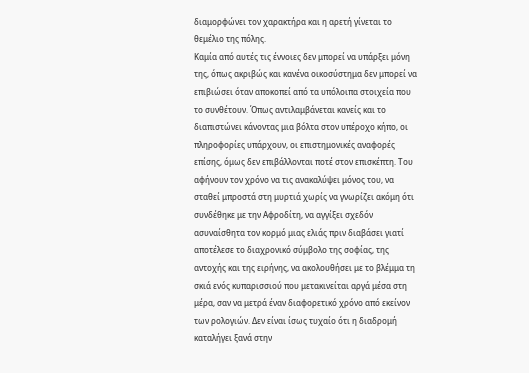διαμορφώνει τον χαρακτήρα και η αρετή γίνεται το θεμέλιο της πόλης.
Καμία από αυτές τις έννοιες δεν μπορεί να υπάρξει μόνη της, όπως ακριβώς και κανένα οικοσύστημα δεν μπορεί να επιβιώσει όταν αποκοπεί από τα υπόλοιπα στοιχεία που το συνθέτουν. Όπως αντιλαμβάνεται κανείς και το διαπιστώνει κάνοντας μια βόλτα στον υπέροχο κήπο, οι πληροφορίες υπάρχουν, οι επιστημονικές αναφορές επίσης, όμως δεν επιβάλλονται ποτέ στον επισκέπτη. Του αφήνουν τον χρόνο να τις ανακαλύψει μόνος του, να σταθεί μπροστά στη μυρτιά χωρίς να γνωρίζει ακόμη ότι συνδέθηκε με την Αφροδίτη, να αγγίξει σχεδόν ασυναίσθητα τον κορμό μιας ελιάς πριν διαβάσει γιατί αποτέλεσε το διαχρονικό σύμβολο της σοφίας, της αντοχής και της ειρήνης, να ακολουθήσει με το βλέμμα τη σκιά ενός κυπαρισσιού που μετακινείται αργά μέσα στη μέρα, σαν να μετρά έναν διαφορετικό χρόνο από εκείνον των ρολογιών. Δεν είναι ίσως τυχαίο ότι η διαδρομή καταλήγει ξανά στην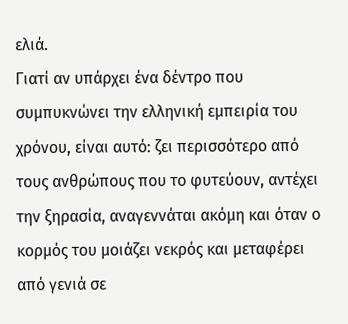ελιά.
Γιατί αν υπάρχει ένα δέντρο που συμπυκνώνει την ελληνική εμπειρία του χρόνου, είναι αυτό: ζει περισσότερο από τους ανθρώπους που το φυτεύουν, αντέχει την ξηρασία, αναγεννάται ακόμη και όταν ο κορμός του μοιάζει νεκρός και μεταφέρει από γενιά σε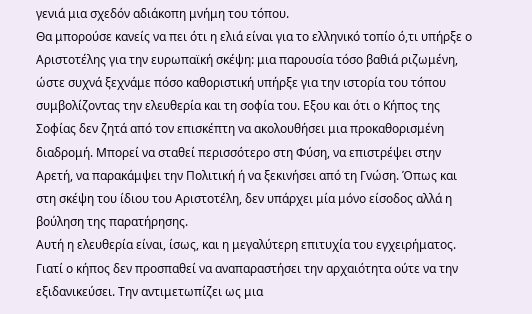γενιά μια σχεδόν αδιάκοπη μνήμη του τόπου.
Θα μπορούσε κανείς να πει ότι η ελιά είναι για το ελληνικό τοπίο ό,τι υπήρξε ο Αριστοτέλης για την ευρωπαϊκή σκέψη: μια παρουσία τόσο βαθιά ριζωμένη, ώστε συχνά ξεχνάμε πόσο καθοριστική υπήρξε για την ιστορία του τόπου συμβολίζοντας την ελευθερία και τη σοφία του. Εξου και ότι ο Κήπος της Σοφίας δεν ζητά από τον επισκέπτη να ακολουθήσει μια προκαθορισμένη διαδρομή. Μπορεί να σταθεί περισσότερο στη Φύση, να επιστρέψει στην Αρετή, να παρακάμψει την Πολιτική ή να ξεκινήσει από τη Γνώση. Όπως και στη σκέψη του ίδιου του Αριστοτέλη, δεν υπάρχει μία μόνο είσοδος αλλά η βούληση της παρατήρησης.
Αυτή η ελευθερία είναι, ίσως, και η μεγαλύτερη επιτυχία του εγχειρήματος.
Γιατί ο κήπος δεν προσπαθεί να αναπαραστήσει την αρχαιότητα ούτε να την εξιδανικεύσει. Την αντιμετωπίζει ως μια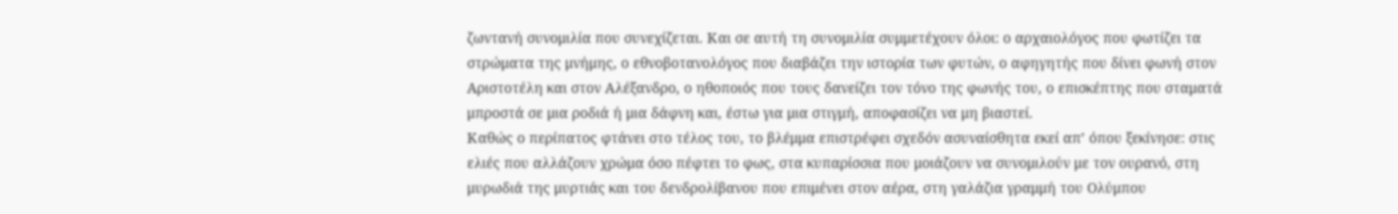ζωντανή συνομιλία που συνεχίζεται. Και σε αυτή τη συνομιλία συμμετέχουν όλοι: ο αρχαιολόγος που φωτίζει τα στρώματα της μνήμης, ο εθνοβοτανολόγος που διαβάζει την ιστορία των φυτών, ο αφηγητής που δίνει φωνή στον Αριστοτέλη και στον Αλέξανδρο, ο ηθοποιός που τους δανείζει τον τόνο της φωνής του, ο επισκέπτης που σταματά μπροστά σε μια ροδιά ή μια δάφνη και, έστω για μια στιγμή, αποφασίζει να μη βιαστεί.
Καθώς ο περίπατος φτάνει στο τέλος του, το βλέμμα επιστρέφει σχεδόν ασυναίσθητα εκεί απ’ όπου ξεκίνησε: στις ελιές που αλλάζουν χρώμα όσο πέφτει το φως, στα κυπαρίσσια που μοιάζουν να συνομιλούν με τον ουρανό, στη μυρωδιά της μυρτιάς και του δενδρολίβανου που επιμένει στον αέρα, στη γαλάζια γραμμή του Ολύμπου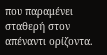που παραμένει σταθερή στον απέναντι ορίζοντα.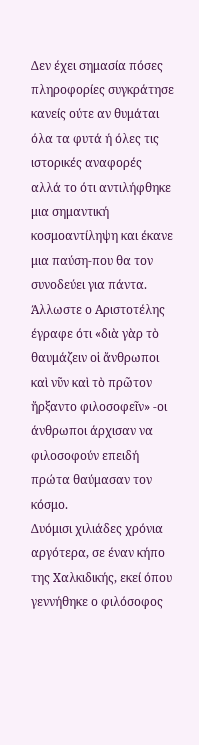Δεν έχει σημασία πόσες πληροφορίες συγκράτησε κανείς ούτε αν θυμάται όλα τα φυτά ή όλες τις ιστορικές αναφορές αλλά το ότι αντιλήφθηκε μια σημαντική κοσμοαντίληψη και έκανε μια παύση-που θα τον συνοδεύει για πάντα. Άλλωστε ο Αριστοτέλης έγραφε ότι «διὰ γὰρ τὸ θαυμάζειν οἱ ἄνθρωποι καὶ νῦν καὶ τὸ πρῶτον ἤρξαντο φιλοσοφεῖν» -οι άνθρωποι άρχισαν να φιλοσοφούν επειδή πρώτα θαύμασαν τον κόσμο.
Δυόμισι χιλιάδες χρόνια αργότερα, σε έναν κήπο της Χαλκιδικής, εκεί όπου γεννήθηκε ο φιλόσοφος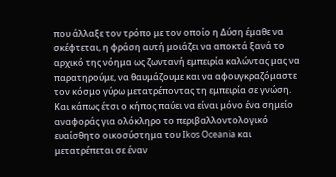που άλλαξε τον τρόπο με τον οποίο η Δύση έμαθε να σκέφτεται, η φράση αυτή μοιάζει να αποκτά ξανά το αρχικό της νόημα ως ζωντανή εμπειρία καλώντας μας να παρατηρούμε, να θαυμάζουμε και να αφουγκραζόμαστε τον κόσμο γύρω μετατρέποντας τη εμπειρία σε γνώση.
Και κάπως έτσι ο κήπος παύει να είναι μόνο ένα σημείο αναφοράς για ολόκληρο το περιβαλλοντολογικό ευαίσθητο οικοσύστημα του Ikos Oceania και μετατρέπεται σε έναν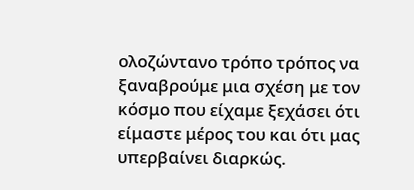ολοζώντανο τρόπο τρόπος να ξαναβρούμε μια σχέση με τον κόσμο που είχαμε ξεχάσει ότι είμαστε μέρος του και ότι μας υπερβαίνει διαρκώς.